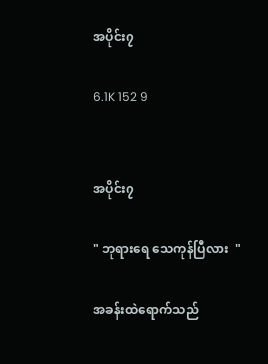အပိုင်း၇

6.1K 152 9


အပိုင်း၇

" ဘုရားရေ သေကုန်ပြီလား  "

အခန်းထဲရောက်သည်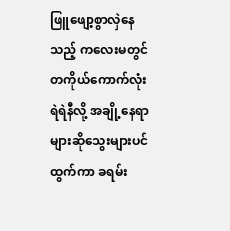ဖြူဖျော့စွာလှဲနေသည့် ကလေးမတွင် တကိုယ်ကောက်လုံးရဲရဲနီလို့ အချို့နေရာများဆိုသွေးများပင်ထွက်ကာ ခရမ်း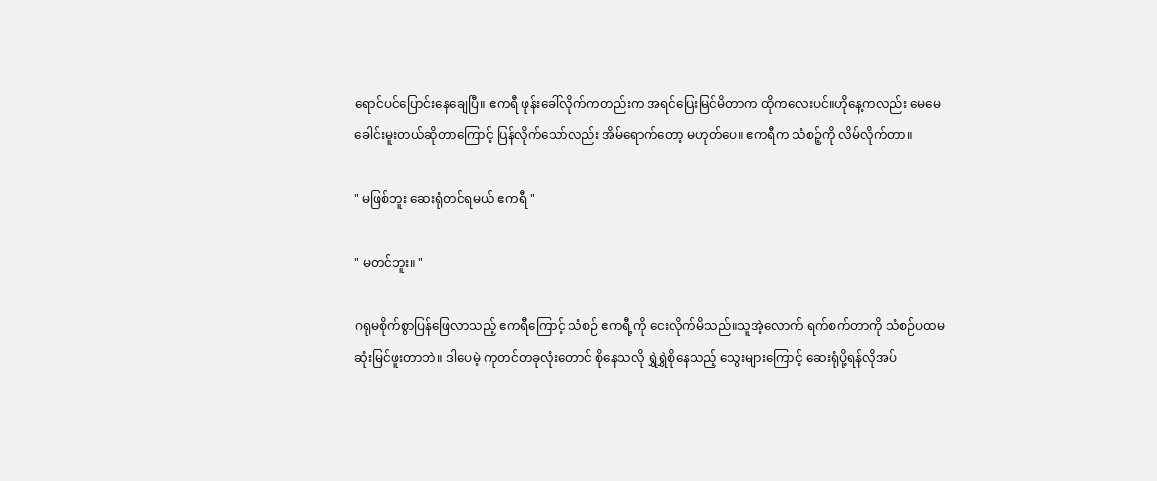ရောင်ပင်ပြောင်းနေချေပြီ။ ဧကရီ ဖုန်းခေါ်လိုက်ကတည်းက အရင်ပြေးမြင်မိတာက ထိုကလေးပင်။ဟိုနေ့ကလည်း မေမေခေါင်းမူးတယ်ဆိုတာကြောင့် ပြန်လိုက်သော်လည်း အိမ်ရောက်တော့ မဟုတ်ပေ။ ဧကရီက သံစဉ့်ကို လိမ်လိုက်တာ။

" မဖြစ်ဘူး ဆေးရုံတင်ရမယ် ဧကရီ "

" မတင်ဘူး။ "

ဂရုမစိုက်စွာပြန်ဖြေလာသည့် ဧကရီကြောင့် သံစဉ် ဧကရီ့ကို ငေးလိုက်မိသည်။သူအဲ့လောက် ရက်စက်တာကို သံစဉ်ပထမဆုံးမြင်ဖူးတာဘဲ။ ဒါပေမဲ့ ကုတင်တခုလုံးတောင် စိုနေသလို ရွှဲရွှဲစိုနေသည့် သွေးများကြောင့် ဆေးရုံပို့ရန်လိုအပ်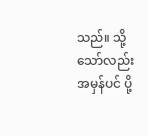သည်။ သို့သော်လည်း အမှန်ပင် ပို့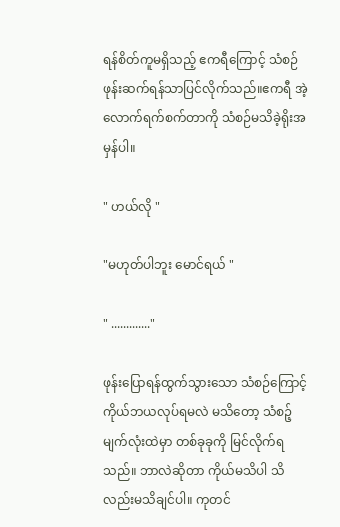ရန်စိတ်ကူမရှိသည့် ဧကရီကြောင့် သံစဉ် ဖုန်းဆက်ရန်သာပြင်လိုက်သည်။ဧကရီ အဲ့လောက်ရက်စက်တာကို သံစဉ်မသိခဲ့ရိုးအမှန်ပါ။

" ဟယ်လို "

"မဟုတ်ပါဘူး မောင်ရယ် "

" ............."

ဖုန်းပြောရန်ထွက်သွားသော သံစဉ်ကြောင့် ကိုယ်ဘယလုပ်ရမလဲ မသိတော့ သံစဉ့် မျက်လုံးထဲမှာ တစ်ခုခုကို မြင်လိုက်ရသည်။ ဘာလဲဆိုတာ ကိုယ်မသိပါ သိလည်းမသိချင်ပါ။ ကုတင်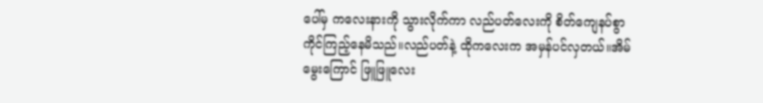ပေါ်မှ ကလေးနားကို သွားလိုက်ကာ လည်ပတ်လေးကို စိတ်ကျေနပ်စွာ ကိုင်ကြည့်နေမိသည်။လည်ပတ်နဲ့ ထိုကလေးက အမှန်ပင်လှတယ်။အိမ်မွေးကြောင် ဖြူဖြူလေး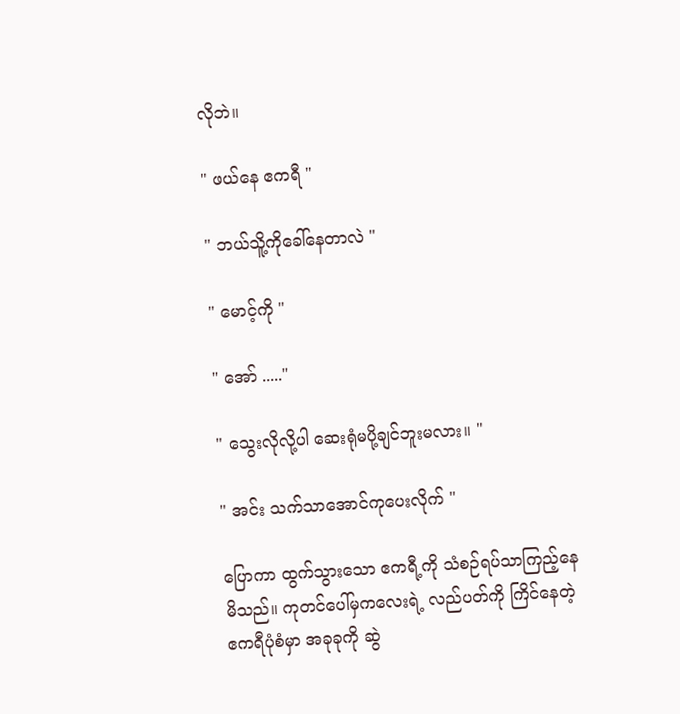လိုဘဲ။

" ဖယ်နေ ဧကရီ "

" ဘယ်သိူ့ကိုခေါ်နေတာလဲ "

" မောင့်ကို "

" အော် ....."

" သွေးလိုလို့ပါ ဆေးရုံမပို့ချင်ဘူးမလား။ "

" အင်း သက်သာအောင်ကုပေးလိုက် "

ပြောကာ ထွက်သွားသော ဧကရီ့ကို သံစဉ်ရပ်သာကြည့်နေမိသည်။ ကုတင်ပေါ်မှကလေးရဲ့ လည်ပတ်ကို ကြိင်နေတဲ့ဧကရီပုံစံမှာ အခုခုကို ဆွဲ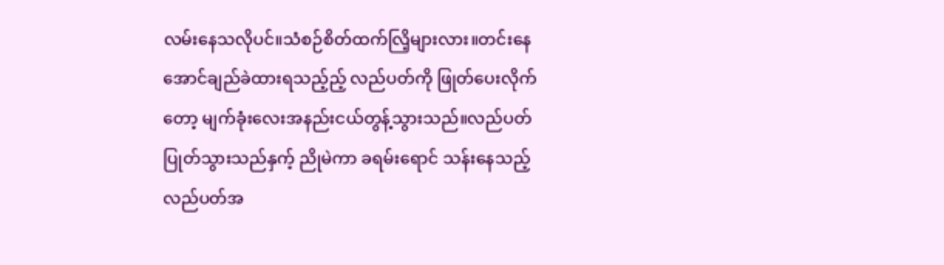လမ်းနေသလိုပင်။သံစဉ်စိတ်ထက်လြိ့များလား။တင်းနေအောင်ချည်ခဲထားရသည့်ည့် လည်ပတ်ကို ဖြုတ်ပေးလိုက်တော့ မျက်ခုံးလေးအနည်းငယ်တွန့်သွားသည်။လည်ပတ်ပြုတ်သွားသည်နှက့် ညိုမဲကာ ခရမ်းရောင် သန်းနေသည့် လည်ပတ်အ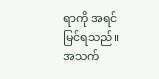ရာကို အရင်မြင်ရသည်။ အသက်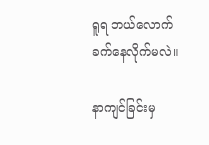ရူရ ဘယ်လောက်ခက်နေလိုက်မလဲ။

နာကျင်ခြင်းမှ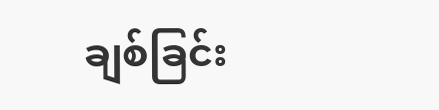ချစ်ခြင်း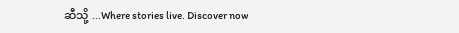ဆီသို့ ...Where stories live. Discover now